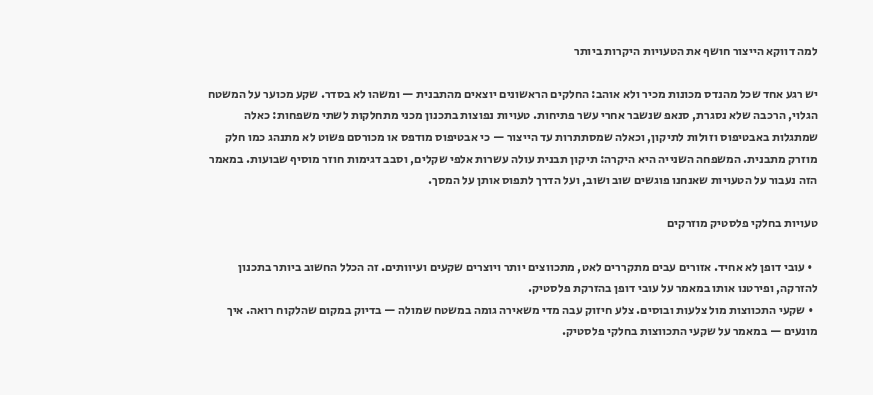למה דווקא הייצור חושף את הטעויות היקרות ביותר

יש רגע אחד שכל מהנדס מכונות מכיר ולא אוהב: החלקים הראשונים יוצאים מהתבנית — ומשהו לא בסדר. שקע מכוער על המשטח הגלוי, הרכבה שלא נסגרת, סנאפ שנשבר אחרי עשר פתיחות. טעויות נפוצות בתכנון מכני מתחלקות לשתי משפחות: כאלה שמתגלות באבטיפוס וזולות לתיקון, וכאלה שמסתתרות עד הייצור — כי אבטיפוס מודפס או מכורסם פשוט לא מתנהג כמו חלק מוזרק מתבנית. המשפחה השנייה היא היקרה: תיקון תבנית עולה עשרות אלפי שקלים, וסבב דגימות חוזר מוסיף שבועות. במאמר הזה נעבור על הטעויות שאנחנו פוגשים שוב ושוב, ועל הדרך לתפוס אותן על המסך.

טעויות בחלקי פלסטיק מוזרקים

  • עובי דופן לא אחיד. אזורים עבים מתקררים לאט, מתכווצים יותר ויוצרים שקעים ועיוותים. זה הכלל החשוב ביותר בתכנון להזרקה, ופירטנו אותו במאמר על עובי דופן בהזרקת פלסטיק.
  • שקעי התכווצות מול צלעות ובוסים. צלע חיזוק עבה מדי משאירה גומה במשטח שמולה — בדיוק במקום שהלקוח רואה. איך מונעים — במאמר על שקעי התכווצות בחלקי פלסטיק.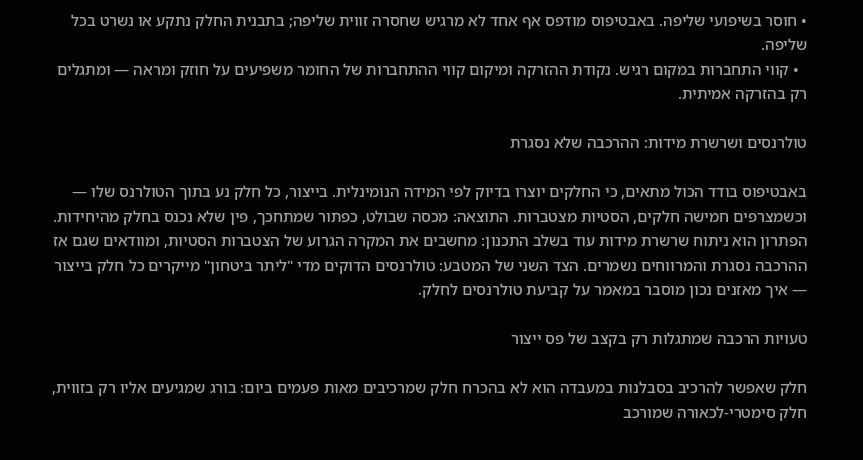• חוסר בשיפועי שליפה. באבטיפוס מודפס אף אחד לא מרגיש שחסרה זווית שליפה; בתבנית החלק נתקע או נשרט בכל שליפה.
  • קווי התחברות במקום רגיש. נקודת ההזרקה ומיקום קווי ההתחברות של החומר משפיעים על חוזק ומראה — ומתגלים רק בהזרקה אמיתית.

טולרנסים ושרשרת מידות: ההרכבה שלא נסגרת

באבטיפוס בודד הכול מתאים, כי החלקים יוצרו בדיוק לפי המידה הנומינלית. בייצור, כל חלק נע בתוך הטולרנס שלו — וכשמצרפים חמישה חלקים, הסטיות מצטברות. התוצאה: מכסה שבולט, כפתור שמתחכך, פין שלא נכנס בחלק מהיחידות. הפתרון הוא ניתוח שרשרת מידות עוד בשלב התכנון: מחשבים את המקרה הגרוע של הצטברות הסטיות, ומוודאים שגם אז ההרכבה נסגרת והמרווחים נשמרים. הצד השני של המטבע: טולרנסים הדוקים מדי "ליתר ביטחון" מייקרים כל חלק בייצור — איך מאזנים נכון מוסבר במאמר על קביעת טולרנסים לחלק.

טעויות הרכבה שמתגלות רק בקצב של פס ייצור

חלק שאפשר להרכיב בסבלנות במעבדה הוא לא בהכרח חלק שמרכיבים מאות פעמים ביום: בורג שמגיעים אליו רק בזווית, חלק סימטרי-לכאורה שמורכב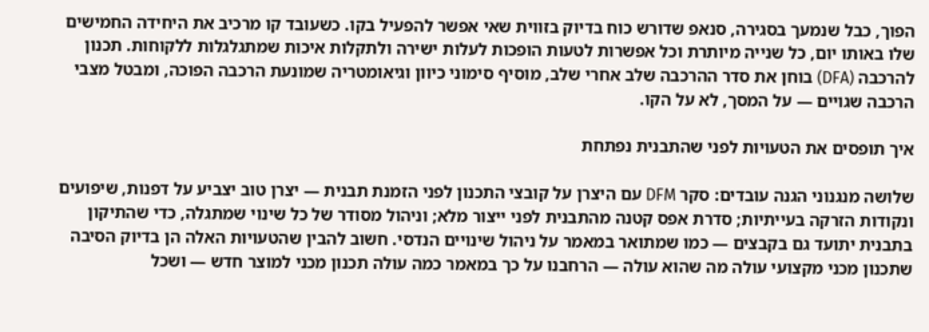הפוך, כבל שנמעך בסגירה, סנאפ שדורש כוח בדיוק בזווית שאי אפשר להפעיל בקו. כשעובד קו מרכיב את היחידה החמישים שלו באותו יום, כל שנייה מיותרת וכל אפשרות לטעות הופכות לעלות ישירה ולתקלות איכות שמתגלגלות ללקוחות. תכנון להרכבה (DFA) בוחן את סדר ההרכבה שלב אחרי שלב, מוסיף סימוני כיוון וגיאומטריה שמונעת הרכבה הפוכה, ומבטל מצבי הרכבה שגויים — על המסך, לא על הקו.

איך תופסים את הטעויות לפני שהתבנית נפתחת

שלושה מנגנוני הגנה עובדים: סקר DFM עם היצרן על קובצי התכנון לפני הזמנת תבנית — יצרן טוב יצביע על דפנות, שיפועים ונקודות הזרקה בעייתיות; סדרת אפס קטנה מהתבנית לפני ייצור מלא; וניהול מסודר של כל שינוי שמתגלה, כדי שהתיקון בתבנית יתועד גם בקבצים — כמו שמתואר במאמר על ניהול שינויים הנדסי. חשוב להבין שהטעויות האלה הן בדיוק הסיבה שתכנון מכני מקצועי עולה מה שהוא עולה — הרחבנו על כך במאמר כמה עולה תכנון מכני למוצר חדש — ושכל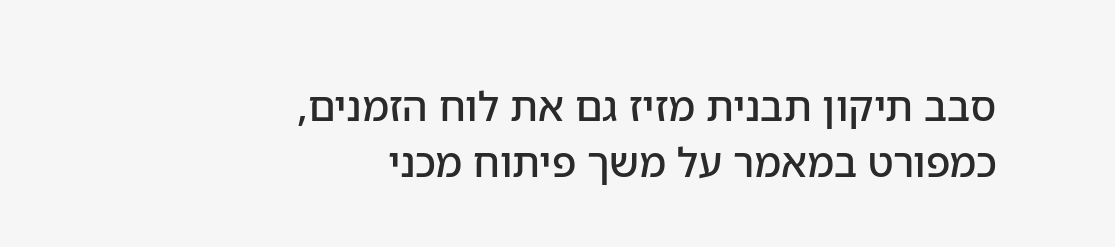סבב תיקון תבנית מזיז גם את לוח הזמנים, כמפורט במאמר על משך פיתוח מכני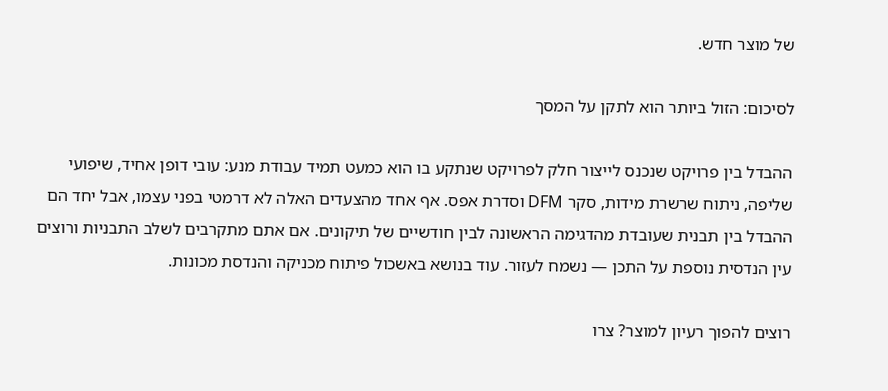של מוצר חדש.

לסיכום: הזול ביותר הוא לתקן על המסך

ההבדל בין פרויקט שנכנס לייצור חלק לפרויקט שנתקע בו הוא כמעט תמיד עבודת מנע: עובי דופן אחיד, שיפועי שליפה, ניתוח שרשרת מידות, סקר DFM וסדרת אפס. אף אחד מהצעדים האלה לא דרמטי בפני עצמו, אבל יחד הם ההבדל בין תבנית שעובדת מהדגימה הראשונה לבין חודשיים של תיקונים. אם אתם מתקרבים לשלב התבניות ורוצים עין הנדסית נוספת על התכן — נשמח לעזור. עוד בנושא באשכול פיתוח מכניקה והנדסת מכונות.

רוצים להפוך רעיון למוצר? צרו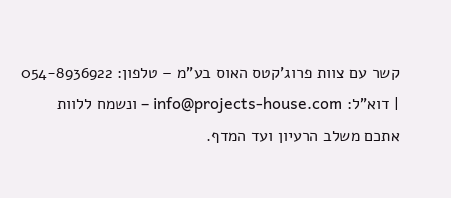קשר עם צוות פרוג'קטס האוס בע"מ – טלפון: 054-8936922 | דוא"ל: info@projects-house.com – ונשמח ללוות אתכם משלב הרעיון ועד המדף.